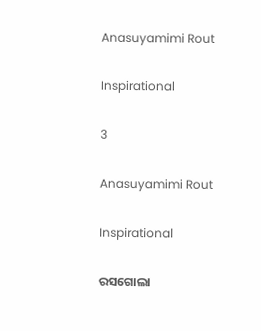Anasuyamimi Rout

Inspirational

3

Anasuyamimi Rout

Inspirational

ରସଗୋଲା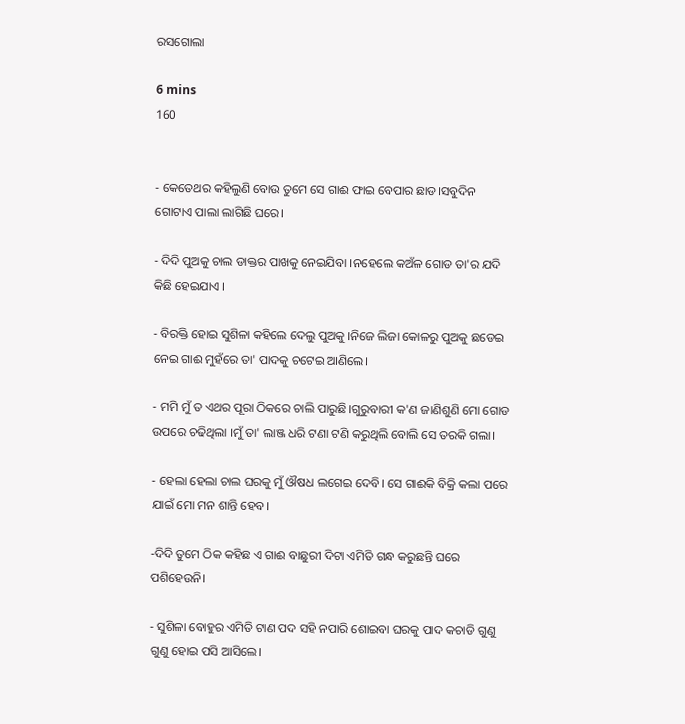ରସଗୋଲା

6 mins
160


- କେତେଥର କହିଲୁଣି ବୋଉ ତୁମେ ସେ ଗାଈ ଫାଇ ବେପାର ଛାଡ।ସବୁଦିନ ଗୋଟାଏ ପାଲା ଲାଗିଛି ଘରେ।

- ଦିଦି ପୁଅକୁ ଚାଲ ଡାକ୍ତର ପାଖକୁ ନେଇଯିବା ।ନହେଲେ କଅଁଳ ଗୋଡ ତା'ର ଯଦି କିଛି ହେଇଯାଏ ।

- ବିରକ୍ତି ହୋଇ ସୁଶିଳା କହିଲେ ଦେଲୁ ପୁଅକୁ ।ନିଜେ ଲିଜା କୋଳରୁ ପୁଅକୁ ଛଡେଇ ନେଇ ଗାଈ ମୁହଁରେ ତା' ପାଦକୁ ଚଟେଇ ଆଣିଲେ।

- ମମି ମୁଁ ତ ଏଥର ପୂରା ଠିକରେ ଚାଲି ପାରୁଛି।ଗୁରୁବାରୀ କ'ଣ ଜାଣିଶୁଣି ମୋ ଗୋଡ ଉପରେ ଚଢିଥିଲା ।ମୁଁ ତା' ଲାଞ୍ଜ ଧରି ଟଣା ଟଣି କରୁଥିଲି ବୋଲି ସେ ତରକି ଗଲା।

- ହେଲା ହେଲା ଚାଲ ଘରକୁ ମୁଁ ଔଷଧ ଲଗେଇ ଦେବି। ସେ ଗାଈକି ବିକ୍ରି କଲା ପରେ ଯାଇଁ ମୋ ମନ ଶାନ୍ତି ହେବ।

-ଦିଦି ତୁମେ ଠିକ କହିଛ ଏ ଗାଈ ବାଛୁରୀ ଦିଟା ଏମିତି ଗନ୍ଧ କରୁଛନ୍ତି ଘରେ ପଶିହେଉନି।

- ସୁଶିଳା ବୋହୁର ଏମିତି ଟାଣ ପଦ ସହି ନପାରି ଶୋଇବା ଘରକୁ ପାଦ କଚାଡି ଗୁଣୁ ଗୁଣୁ ହୋଇ ପସି ଆସିଲେ।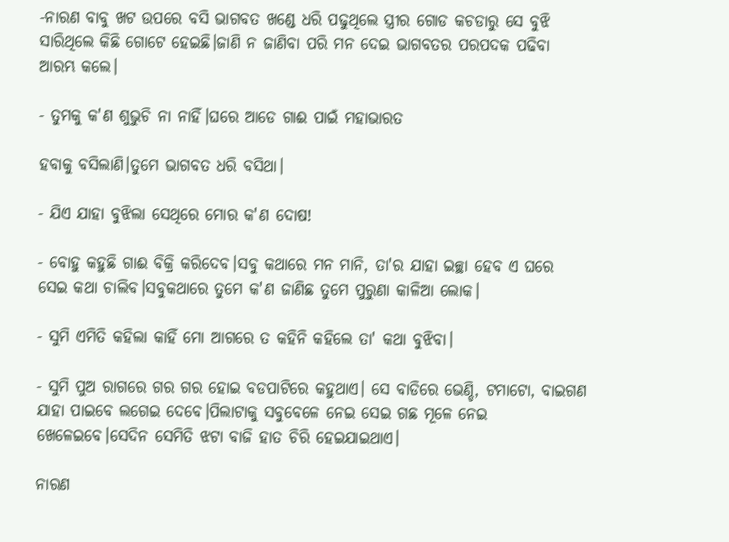-ନାରଣ ବାବୁ ଖଟ ଉପରେ ବସି ଭାଗବତ ଖଣ୍ଡେ ଧରି ପଢୁଥିଲେ ସ୍ତ୍ରୀର ଗୋଡ କଚଡାରୁ ସେ ବୁଝି ସାରିଥିଲେ କିଛି ଗୋଟେ ହେଇଛି।ଜାଣି ନ ଜାଣିବା ପରି ମନ ଦେଇ ଭାଗବତର ପରପଦକ ପଢିବା ଆରମ୍ଭ କଲେ।

- ତୁମକୁ କ'ଣ ଶୁଭୁଚି ନା ନାହିଁ।ଘରେ ଆଡେ ଗାଈ ପାଇଁ ମହାଭାରତ

ହବାକୁ ବସିଲାଣି।ତୁମେ ଭାଗବତ ଧରି ବସିଥା।

- ଯିଏ ଯାହା ବୁଝିଲା ସେଥିରେ ମୋର କ'ଣ ଦୋଷ!

- ବୋହୁ କହୁଛି ଗାଈ ବିକ୍ରି କରିଦେବ।ସବୁ କଥାରେ ମନ ମାନି, ତା'ର ଯାହା ଇଚ୍ଛା ହେବ ଏ ଘରେ ସେଇ କଥା ଚାଲିବ।ସବୁକଥାରେ ତୁମେ କ'ଣ ଜାଣିଛ ତୁମେ ପୁରୁଣା କାଳିଆ ଲୋକ।

- ସୁମି ଏମିତି କହିଲା କାହିଁ ମୋ ଆଗରେ ତ କହିନି କହିଲେ ତା' କଥା ବୁଝିବା।

- ସୁମି ପୁଅ ରାଗରେ ଗର ଗର ହୋଇ ବଡପାଟିରେ କହୁଥାଏ। ସେ ବାଡିରେ ଭେଣ୍ଡି, ଟମାଟୋ, ବାଇଗଣ ଯାହା ପାଇବେ ଲଗେଇ ଦେବେ।ପିଲାଟାକୁ ସବୁବେଳେ ନେଇ ସେଇ ଗଛ ମୂଳେ ନେଇ ଖେଳେଇବେ।ସେଦିନ ସେମିତି ଝଟା ବାଜି ହାତ ଚିରି ହେଇଯାଇଥାଏ।

ନାରଣ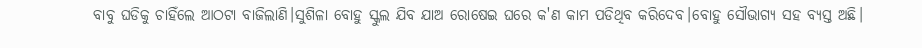ବାବୁ ଘଡିକୁ ଚାହିଁଲେ ଆଠଟା ବାଜିଲାଣି।ସୁଶିଳା ବୋହୁ ସ୍କୁଲ ଯିବ ଯାଅ ରୋଷେଇ ଘରେ କ'ଣ କାମ ପଡିଥିବ କରିଦେବ।ବୋହୁ ସୌଭାଗ୍ୟ ସହ ବ୍ୟସ୍ତ ଅଛି।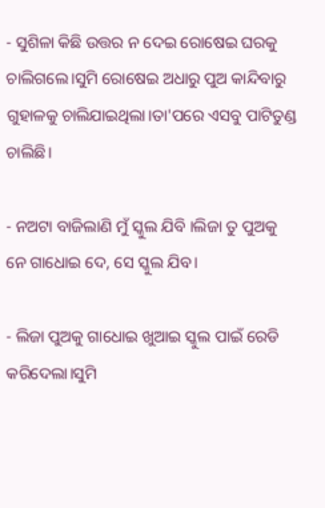- ସୁଶିଳା କିଛି ଉତ୍ତର ନ ଦେଇ ରୋଷେଇ ଘରକୁ ଚାଲିଗଲେ।ସୁମି ରୋଷେଇ ଅଧାରୁ ପୁଅ କାନ୍ଦିବାରୁ ଗୁହାଳକୁ ଚାଲିଯାଇଥିଲା।ତା'ପରେ ଏସବୁ ପାଟିତୁଣ୍ଡ ଚାଲିଛି।

- ନଅଟା ବାଜିଲାଣି ମୁଁ ସ୍କୁଲ ଯିବି ।ଲିଜା ତୁ ପୁଅକୁ ନେ ଗାଧୋଇ ଦେ, ସେ ସ୍କୁଲ ଯିବ।

- ଲିଜା ପୁଅକୁ ଗାଧୋଇ ଖୁଆଇ ସ୍କୁଲ ପାଇଁ ରେଡି କରିଦେଲା।ସୁମି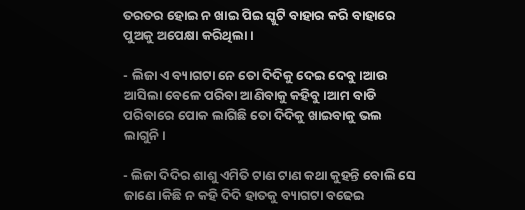ତରତର ହୋଇ ନ ଖାଇ ପିଇ ସ୍କୁଟି ବାହାର କରି ବାହାରେ ପୁଅକୁ ଅପେକ୍ଷା କରିଥିଲା।

- ଲିଜା ଏ ବ୍ୟାଗଟା ନେ ତୋ ଦିଦିକୁ ଦେଇ ଦେବୁ।ଆଉ ଆସିଲା ବେଳେ ପରିବା ଆଣିବାକୁ କହିବୁ।ଆମ ବାଡି ପରିବାରେ ପୋକ ଲାଗିଛି ତୋ ଦିଦିକୁ ଖାଇବାକୁ ଭଲ ଲାଗୁନି।

- ଲିଜା ଦିଦିର ଶାଶୁ ଏମିତି ଟାଣ ଟାଣ କଥା କୁହନ୍ତି ବୋଲି ସେ ଜାଣେ।କିଛି ନ କହି ଦିଦି ହାତକୁ ବ୍ୟାଗଟା ବଢେଇ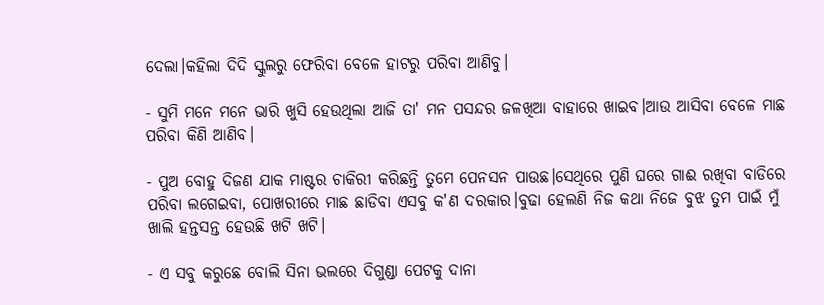ଦେଲା।କହିଲା ଦିଦି ସ୍କୁଲରୁ ଫେରିବା ବେଳେ ହାଟରୁ ପରିବା ଆଣିବୁ।

- ସୁମି ମନେ ମନେ ଭାରି ଖୁସି ହେଉଥିଲା ଆଜି ତା' ମନ ପସନ୍ଦର ଜଳଖିଆ ବାହାରେ ଖାଇବ।ଆଉ ଆସିବା ବେଳେ ମାଛ ପରିବା କିଣି ଆଣିବ।

- ପୁଅ ବୋହୁ ଦିଜଣ ଯାକ ମାଷ୍ଟର ଚାକିରୀ କରିଛନ୍ତି ତୁମେ ପେନସନ ପାଉଛ।ସେଥିରେ ପୁଣି ଘରେ ଗାଈ ରଖିବା ବାଡିରେ ପରିବା ଲଗେଇବା, ପୋଖରୀରେ ମାଛ ଛାଡିବା ଏସବୁ କ'ଣ ଦରକାର।ବୁଢା ହେଲଣି ନିଜ କଥା ନିଜେ ବୁଝ ତୁମ ପାଇଁ ମୁଁ ଖାଲି ହନ୍ତସନ୍ତ ହେଉଛି ଖଟି ଖଟି।

- ଏ ସବୁ କରୁଛେ ବୋଲି ସିନା ଭଲରେ ଦିଗୁଣ୍ଡା ପେଟକୁ ଦାନା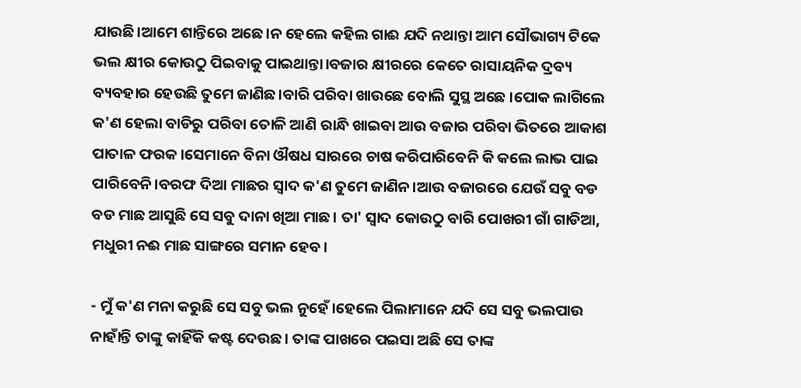ଯାଉଛି।ଆମେ ଶାନ୍ତିରେ ଅଛେ।ନ ହେଲେ କହିଲ ଗାଈ ଯଦି ନଥାନ୍ତା ଆମ ସୌଭାଗ୍ୟ ଟିକେ ଭଲ କ୍ଷୀର କୋଉଠୁ ପିଇବାକୁ ପାଇଥାନ୍ତା।ବଜାର କ୍ଷୀରରେ କେତେ ରାସାୟନିକ ଦ୍ରବ୍ୟ ବ୍ୟବହାର ହେଉଛି ତୁମେ ଜାଣିଛ।ବାରି ପରିବା ଖାଉଛେ ବୋଲି ସୁସ୍ଥ ଅଛେ ।ପୋକ ଲାଗିଲେ କ'ଣ ହେଲା ବାଡିରୁ ପରିବା ତୋଳି ଆଣି ରାନ୍ଧି ଖାଇବା ଆଉ ବଜାର ପରିବା ଭିତରେ ଆକାଶ ପାତାଳ ଫରକ।ସେମାନେ ବିନା ଔଷଧ ସାରରେ ଚାଷ କରିପାରିବେନି କି କଲେ ଲାଭ ପାଇ ପାରିବେନି।ବରଫ ଦିଆ ମାଛର ସ୍ୱାଦ କ'ଣ ତୁମେ ଜାଣିନ।ଆଉ ବଜାରରେ ଯେଉଁ ସବୁ ବଡ ବଡ ମାଛ ଆସୁଛି ସେ ସବୁ ଦାନା ଖିଆ ମାଛ। ତା' ସ୍ୱାଦ କୋଉଠୁ ବାରି ପୋଖରୀ ଗାଁ ଗାଡିଆ, ମଧୁରୀ ନଈ ମାଛ ସାଙ୍ଗରେ ସମାନ ହେବ।

- ମୁଁ କ'ଣ ମନା କରୁଛି ସେ ସବୁ ଭଲ ନୁହେଁ।ହେଲେ ପିଲାମାନେ ଯଦି ସେ ସବୁ ଭଲପାଉ ନାହାଁନ୍ତି ତାଙ୍କୁ କାହିଁକି କଷ୍ଟ ଦେଉଛ। ତାଙ୍କ ପାଖରେ ପଇସା ଅଛି ସେ ତାଙ୍କ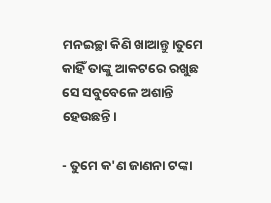ମନଇଚ୍ଛା କିଣି ଖାଆନ୍ତୁ।ତୁମେ କାହିଁ ତାଙ୍କୁ ଆକଟରେ ରଖୁଛ ସେ ସବୁବେଳେ ଅଶାନ୍ତି ହେଉଛନ୍ତି।

- ତୁମେ କ'ଣ ଜାଣନା ଟଙ୍କା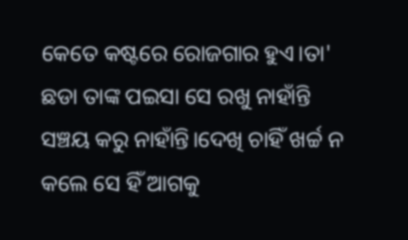କେତେ କଷ୍ଟରେ ରୋଜଗାର ହୁଏ।ତା' ଛଡା ତାଙ୍କ ପଇସା ସେ ରଖୁ ନାହାଁନ୍ତି ସଞ୍ଚୟ କରୁ ନାହାଁନ୍ତି।ଦେଖି ଚାହିଁ ଖର୍ଚ୍ଚ ନ କଲେ ସେ ହିଁ ଆଗକୁ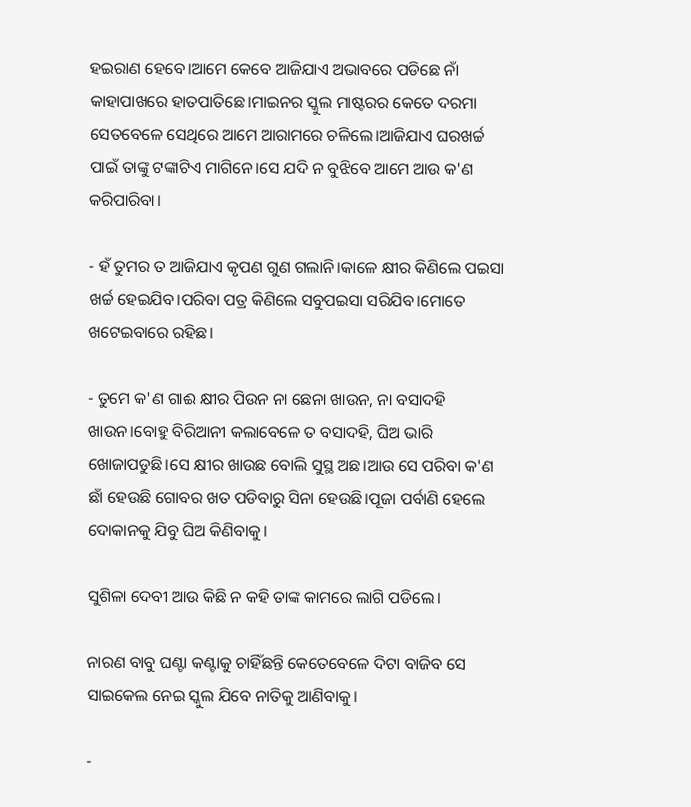ହଇରାଣ ହେବେ।ଆମେ କେବେ ଆଜିଯାଏ ଅଭାବରେ ପଡିଛେ ନାଁ କାହାପାଖରେ ହାତପାତିଛେ।ମାଇନର ସ୍କୁଲ ମାଷ୍ଟରର କେତେ ଦରମା ସେତବେଳେ ସେଥିରେ ଆମେ ଆରାମରେ ଚଳିଲେ।ଆଜିଯାଏ ଘରଖର୍ଚ୍ଚ ପାଇଁ ତାଙ୍କୁ ଟଙ୍କାଟିଏ ମାଗିନେ।ସେ ଯଦି ନ ବୁଝିବେ ଆମେ ଆଉ କ'ଣ କରିପାରିବା।

- ହଁ ତୁମର ତ ଆଜିଯାଏ କୃପଣ ଗୁଣ ଗଲାନି।କାଳେ କ୍ଷୀର କିଣିଲେ ପଇସା ଖର୍ଚ୍ଚ ହେଇଯିବ।ପରିବା ପତ୍ର କିଣିଲେ ସବୁପଇସା ସରିଯିବ।ମୋତେ ଖଟେଇବାରେ ରହିଛ।

- ତୁମେ କ'ଣ ଗାଈ କ୍ଷୀର ପିଉନ ନା ଛେନା ଖାଉନ, ନା ବସାଦହି ଖାଉନ।ବୋହୁ ବିରିଆନୀ କଲାବେଳେ ତ ବସାଦହି, ଘିଅ ଭାରି ଖୋଜାପଡୁଛି।ସେ କ୍ଷୀର ଖାଉଛ ବୋଲି ସୁସ୍ଥ ଅଛ।ଆଉ ସେ ପରିବା କ'ଣ ଛାଁ ହେଉଛି ଗୋବର ଖତ ପଡିବାରୁ ସିନା ହେଉଛି।ପୂଜା ପର୍ବାଣି ହେଲେ ଦୋକାନକୁ ଯିବୁ ଘିଅ କିଣିବାକୁ।

ସୁଶିଳା ଦେବୀ ଆଉ କିଛି ନ କହି ତାଙ୍କ କାମରେ ଲାଗି ପଡିଲେ।

ନାରଣ ବାବୁ ଘଣ୍ଟା କଣ୍ଟାକୁ ଚାହିଁଛନ୍ତି କେତେବେଳେ ଦିଟା ବାଜିବ ସେ ସାଇକେଲ ନେଇ ସ୍କୁଲ ଯିବେ ନାତିକୁ ଆଣିବାକୁ।

-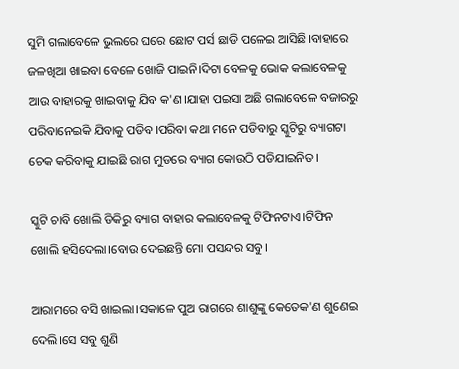ସୁମି ଗଲାବେଳେ ଭୁଲରେ ଘରେ ଛୋଟ ପର୍ସ ଛାଡି ପଳେଇ ଆସିଛି।ବାହାରେ ଜଳଖିଆ ଖାଇବା ବେଳେ ଖୋଜି ପାଇନି।ଦିଟା ବେଳକୁ ଭୋକ କଲାବେଳକୁ ଆଉ ବାହାରକୁ ଖାଇବାକୁ ଯିବ କ'ଣ।ଯାହା ପଇସା ଅଛି ଗଲାବେଳେ ବଜାରରୁ ପରିବାନେଇକି ଯିବାକୁ ପଡିବ।ପରିବା କଥା ମନେ ପଡିବାରୁ ସ୍କୁଟିରୁ ବ୍ୟାଗଟା ଚେକ କରିବାକୁ ଯାଇଛି ରାଗ ମୁଡରେ ବ୍ୟାଗ କୋଉଠି ପଡିଯାଇନିତ।

ସ୍କୁଟି ଚାବି ଖୋଲି ଡିକିରୁ ବ୍ୟାଗ ବାହାର କଲାବେଳକୁ ଟିଫିନଟାଏ।ଟିଫିନ ଖୋଲି ହସିଦେଲା।ବୋଉ ଦେଇଛନ୍ତି ମୋ ପସନ୍ଦର ସବୁ।

ଆରାମରେ ବସି ଖାଇଲା।ସକାଳେ ପୁଅ ରାଗରେ ଶାଶୁଙ୍କୁ କେତେକ'ଣ ଶୁଣେଇ ଦେଲି।ସେ ସବୁ ଶୁଣି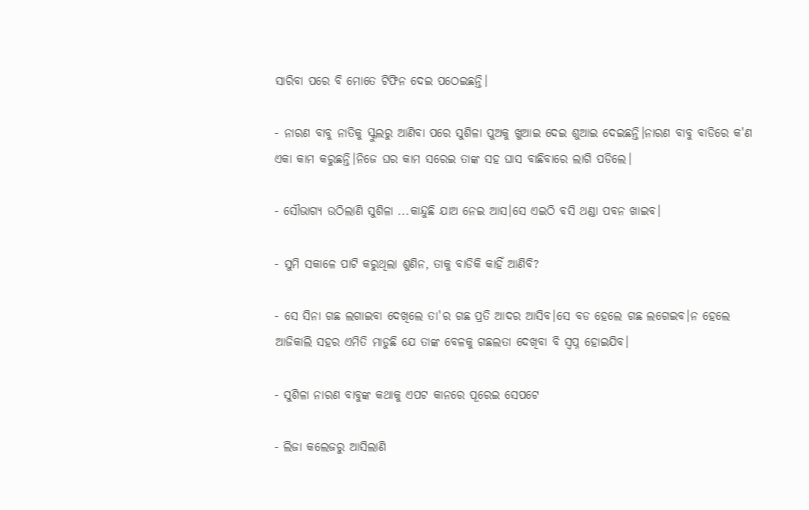ସାରିବା ପରେ ବି ମୋତେ ଟିଫିନ ଦେଇ ପଠେଇଛନ୍ତି।

- ନାରଣ ବାବୁ ନାତିକୁ ସ୍କୁଲରୁ ଆଣିବା ପରେ ସୁଶିଳା ପୁଅକୁ ଖୁଆଇ ଦେଇ ଶୁଆଇ ଦେଇଛନ୍ତି।ନାରଣ ବାବୁ ବାଡିରେ କ'ଣ ଏକା କାମ କରୁଛନ୍ତି।ନିଜେ ଘର କାମ ସରେଇ ତାଙ୍କ ସହ ଘାସ ବାଛିବାରେ ଲାଗି ପଡିଲେ।

- ସୌଭାଗ୍ୟ ଉଠିଲାଣି ସୁଶିଳା ...କାନ୍ଦୁଛି ଯାଅ ନେଇ ଆସ।ସେ ଏଇଠି ବସି ଥଣ୍ଡା ପବନ ଖାଇବ।

- ସୁମି ସକାଳେ ପାଟି କରୁଥିଲା ଶୁଣିନ, ତାକୁ ବାଡିକି କାହିଁ ଆଣିବି?

- ସେ ସିନା ଗଛ ଲଗାଇବା ଦେଖିଲେ ତା'ର ଗଛ ପ୍ରତି ଆଦର ଆସିବ।ସେ ବଡ ହେଲେ ଗଛ ଲଗେଇବ।ନ ହେଲେ ଆଜିକାଲି ସହର ଏମିତି ମାଡୁଛି ଯେ ତାଙ୍କ ବେଳକୁ ଗଛଲତା ଦେଖିବା ବି ସ୍ୱପ୍ନ ହୋଇଯିବ।

- ସୁଶିଳା ନାରଣ ବାବୁଙ୍କ କଥାକୁ ଏପଟ କାନରେ ପୂରେଇ ସେପଟେ

- ଲିଜା କଲେଜରୁ ଆସିଲାଣି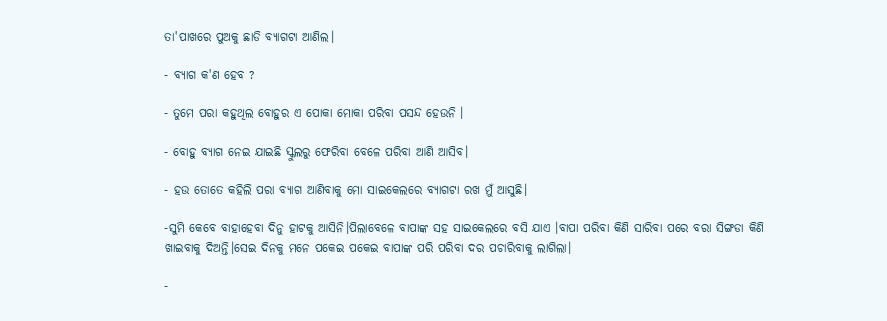ତା'ପାଖରେ ପୁଅକୁ ଛାଡି ବ୍ୟାଗଟା ଆଣିଲ।

- ବ୍ୟାଗ କ'ଣ ହେବ ?

- ତୁମେ ପରା କହୁଥିଲ ବୋହୁର ଏ ପୋକା ମୋକା ପରିବା ପସନ୍ଦ ହେଉନି ।

- ବୋହୁ ବ୍ୟାଗ ନେଇ ଯାଇଛି ସ୍କୁଲରୁ ଫେରିବା ବେଳେ ପରିବା ଆଣି ଆସିବ।

- ହଉ ତୋତେ କହିଲି ପରା ବ୍ୟାଗ ଆଣିବାକୁ ମୋ ସାଇକେଲରେ ବ୍ୟାଗଟା ରଖ ମୁଁ ଆସୁଛି।

-ସୁମି କେବେ ବାହାହେବା ଦିନୁ ହାଟକୁ ଆସିନି।ପିଲାବେଳେ ବାପାଙ୍କ ସହ ସାଇକେଲରେ ବସି ଯାଏ ।ବାପା ପରିବା କିଣି ସାରିବା ପରେ ବରା ସିଙ୍ଗଡା କିଣି ଖାଇବାକୁ ଦିଅନ୍ତି।ସେଇ ଦିନକୁ ମନେ ପକେଇ ପକେଇ ବାପାଙ୍କ ପରି ପରିବା ଦର ପଚାରିବାକୁ ଲାଗିଲା।

-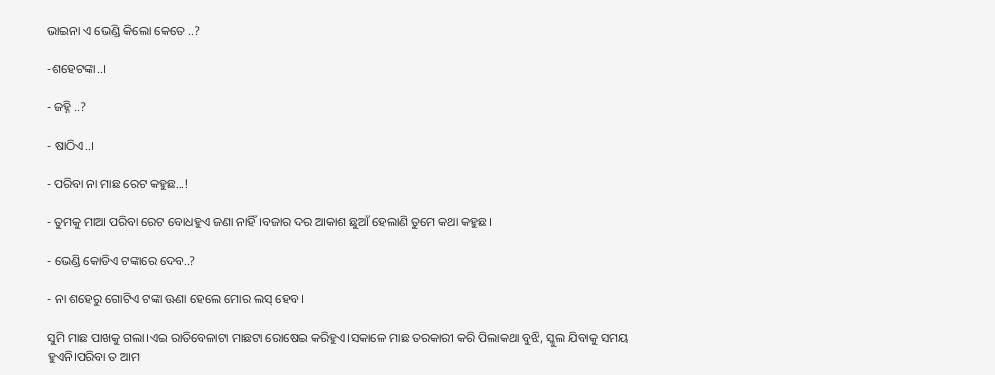ଭାଇନା ଏ ଭେଣ୍ଡି କିଲୋ କେତେ ..?

-ଶହେଟଙ୍କା..।

- ଜହ୍ନି ..?

- ଷାଠିଏ..।

- ପରିବା ନା ମାଛ ରେଟ କହୁଛ...!

- ତୁମକୁ ମାଆ ପରିବା ରେଟ ବୋଧହୁଏ ଜଣା ନାହିଁ ।ବଜାର ଦର ଆକାଶ ଛୁଆଁ ହେଲାଣି ତୁମେ କଥା କହୁଛ।

- ଭେଣ୍ଡି କୋଡିଏ ଟଙ୍କାରେ ଦେବ..?

- ନା ଶହେରୁ ଗୋଟିଏ ଟଙ୍କା ଊଣା ହେଲେ ମୋର ଲସ୍ ହେବ।

ସୁମି ମାଛ ପାଖକୁ ଗଲା।ଏଇ ରାତିବେଳାଟା ମାଛଟା ରୋଷେଇ କରିହୁଏ।ସକାଳେ ମାଛ ତରକାରୀ କରି ପିଲାକଥା ବୁଝି, ସ୍କୁଲ ଯିବାକୁ ସମୟ ହୁଏନି।ପରିବା ତ ଆମ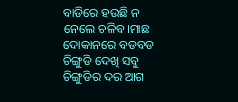ବାଡିରେ ହଉଛି ନ ନେଲେ ଚଳିବ।ମାଛ ଦୋକାନରେ ବଡବଡ ଚିଙ୍ଗୁଡି ଦେଖି ସବୁ ଚିଙ୍ଗୁଡିର ଦର ଆଗ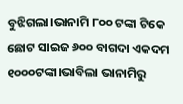ବୁଝିଗଲା।ଭାନାମି ୮୦୦ ଟଙ୍କା ଟିକେ ଛୋଟ ସାଇଜ ୬୦୦ ବାଗଦା ଏକଦମ ୧୦୦୦ଟଙ୍କା।ଭାବିଲା ଭାନାମିରୁ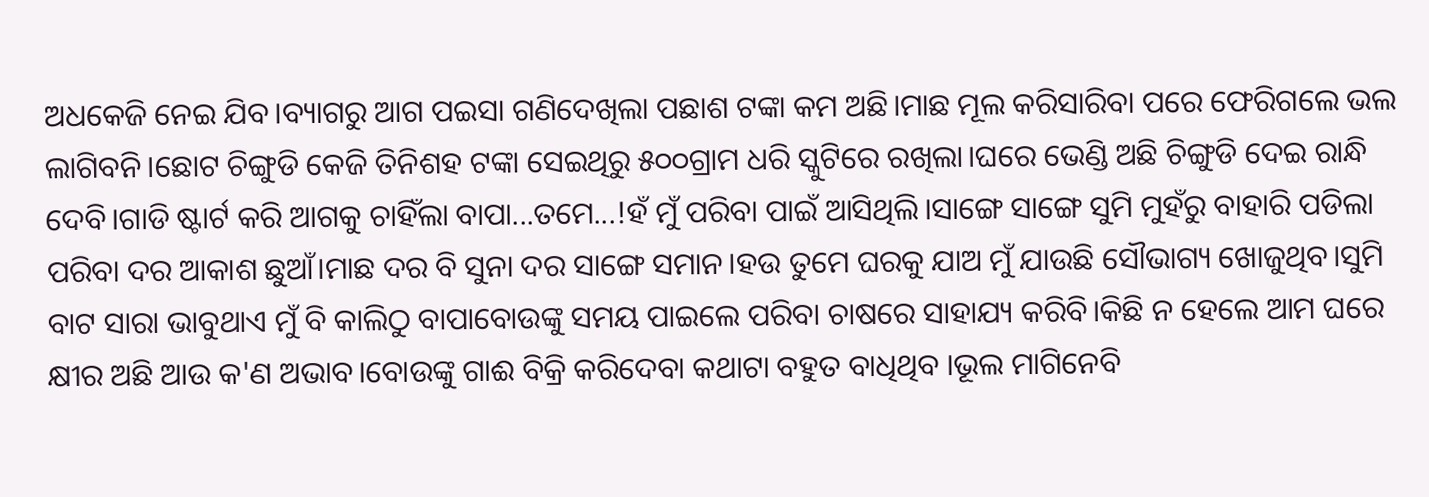ଅଧକେଜି ନେଇ ଯିବ।ବ୍ୟାଗରୁ ଆଗ ପଇସା ଗଣିଦେଖିଲା ପଛାଶ ଟଙ୍କା କମ ଅଛି।ମାଛ ମୂଲ କରିସାରିବା ପରେ ଫେରିଗଲେ ଭଲ ଲାଗିବନି।ଛୋଟ ଚିଙ୍ଗୁଡି କେଜି ତିନିଶହ ଟଙ୍କା ସେଇଥିରୁ ୫୦୦ଗ୍ରାମ ଧରି ସ୍କୁଟିରେ ରଖିଲା।ଘରେ ଭେଣ୍ଡି ଅଛି ଚିଙ୍ଗୁଡି ଦେଇ ରାନ୍ଧି ଦେବି।ଗାଡି ଷ୍ଟାର୍ଟ କରି ଆଗକୁ ଚାହିଁଲା ବାପା...ତମେ...!ହଁ ମୁଁ ପରିବା ପାଇଁ ଆସିଥିଲି।ସାଙ୍ଗେ ସାଙ୍ଗେ ସୁମି ମୁହଁରୁ ବାହାରି ପଡିଲା ପରିବା ଦର ଆକାଶ ଛୁଆଁ।ମାଛ ଦର ବି ସୁନା ଦର ସାଙ୍ଗେ ସମାନ।ହଉ ତୁମେ ଘରକୁ ଯାଅ ମୁଁ ଯାଉଛି ସୌଭାଗ୍ୟ ଖୋଜୁଥିବ।ସୁମି ବାଟ ସାରା ଭାବୁଥାଏ ମୁଁ ବି କାଲିଠୁ ବାପାବୋଉଙ୍କୁ ସମୟ ପାଇଲେ ପରିବା ଚାଷରେ ସାହାଯ୍ୟ କରିବି।କିଛି ନ ହେଲେ ଆମ ଘରେ କ୍ଷୀର ଅଛି ଆଉ କ'ଣ ଅଭାବ।ବୋଉଙ୍କୁ ଗାଈ ବିକ୍ରି କରିଦେବା କଥାଟା ବହୁତ ବାଧିଥିବ ।ଭୂଲ ମାଗିନେବି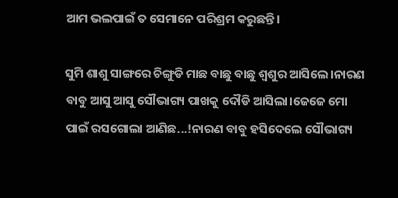ଆମ ଭଲପାଇଁ ତ ସେମାନେ ପରିଶ୍ରମ କରୁଛନ୍ତି।

ସୁମି ଶାଶୁ ସାଙ୍ଗରେ ଚିଙ୍ଗୁଡି ମାଛ ବାଛୁ ବାଛୁ ଶ୍ୱଶୁର ଆସିଲେ।ନାରଣ ବାବୁ ଆସୁ ଆସୁ ସୌଭାଗ୍ୟ ପାଖକୁ ଦୌଡି ଆସିଲା।ଜେଜେ ମୋ ପାଇଁ ରସଗୋଲା ଆଣିଛ...!ନାରଣ ବାବୁ ହସିଦେଲେ ସୌଭାଗ୍ୟ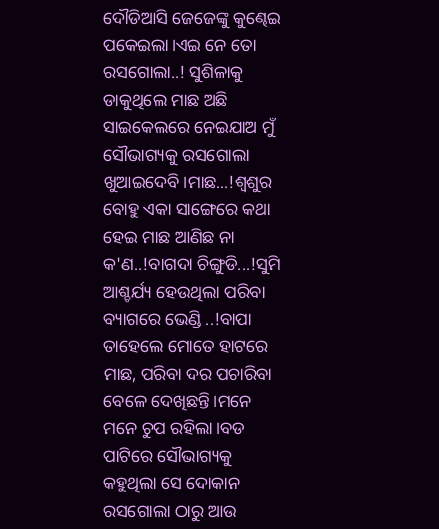ଦୌଡିଆସି ଜେଜେଙ୍କୁ କୁଣ୍ଢେଇ ପକେଇଲା।ଏଇ ନେ ତୋ ରସଗୋଲା..! ସୁଶିଳାକୁ ଡାକୁଥିଲେ ମାଛ ଅଛି ସାଇକେଲରେ ନେଇଯାଅ ମୁଁ ସୌଭାଗ୍ୟକୁ ରସଗୋଲା ଖୁଆଇଦେବି।ମାଛ...!ଶ୍ୱଶୁର ବୋହୁ ଏକା ସାଙ୍ଗେରେ କଥା ହେଇ ମାଛ ଆଣିଛ ନା କ'ଣ..!ବାଗଦା ଚିଙ୍ଗୁଡି...!ସୁମି ଆଶ୍ଚର୍ଯ୍ୟ ହେଉଥିଲା ପରିବା ବ୍ୟାଗରେ ଭେଣ୍ଡି ..!ବାପା ତାହେଲେ ମୋତେ ହାଟରେ ମାଛ, ପରିବା ଦର ପଚାରିବା ବେଳେ ଦେଖିଛନ୍ତି।ମନେ ମନେ ଚୁପ ରହିଲା।ବଡ ପାଟିରେ ସୌଭାଗ୍ୟକୁ କହୁଥିଲା ସେ ଦୋକାନ ରସଗୋଲା ଠାରୁ ଆଉ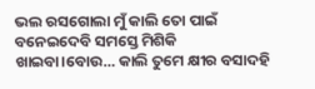ଭଲ ରସଗୋଲା ମୁଁ କାଲି ତୋ ପାଇଁ ବନେଇଦେବି ସମସ୍ତେ ମିଶିକି ଖାଇବା।ବୋଉ... କାଲି ତୁମେ କ୍ଷୀର ବସାଦହି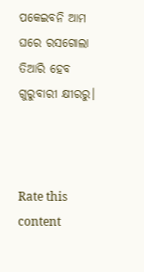ପକେଇବନି ଆମ ଘରେ ରସଗୋଲା ତିଆରି ହେବ ଗୁରୁବାରୀ କ୍ଷୀରରୁ।



Rate this content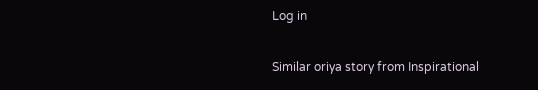Log in

Similar oriya story from Inspirational